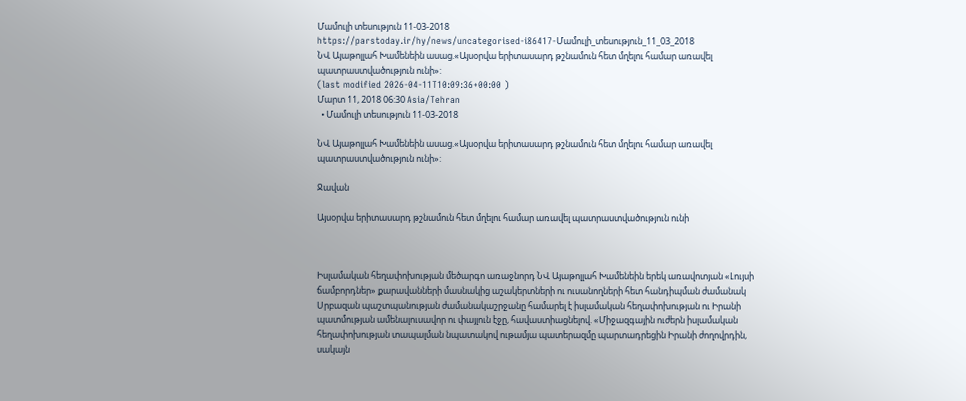Մամուլի տեսություն 11-03-2018
https://parstoday.ir/hy/news/uncategorised-i86417-Մամուլի_տեսություն_11_03_2018
ՆՎ Այաթոլլահ Խամենեին ասաց.«Այսօրվա երիտասարդ թշնամուն հետ մղելու համար առավել պատրաստվածություն ունի»:
(last modified 2026-04-11T10:09:36+00:00 )
Մարտ 11, 2018 06:30 Asia/Tehran
  • Մամուլի տեսություն 11-03-2018

ՆՎ Այաթոլլահ Խամենեին ասաց.«Այսօրվա երիտասարդ թշնամուն հետ մղելու համար առավել պատրաստվածություն ունի»:

Ջավան

Այսօրվա երիտասարդ թշնամուն հետ մղելու համար առավել պատրաստվածություն ունի



Իսլամական հեղափոխության մեծարգո առաջնորդ ՆՎ Այաթոլլահ Խամենեին երեկ առավոտյան «Լույսի ճամբորդներ» քարավանների մասնակից աշակերտների ու ուսանողների հետ հանդիպման ժամանակ Սրբազան պաշտպանության ժամանակաշրջանը համարել է իսլամական հեղափոխության ու Իրանի պատմության ամենալուսավոր ու փայլուն էջը, հավաստիացնելով. «Միջազգային ուժերն իսլամական հեղափոխության տապալման նպատակով ութամյա պատերազմը պարտադրեցին Իրանի ժողովրդին, սակայն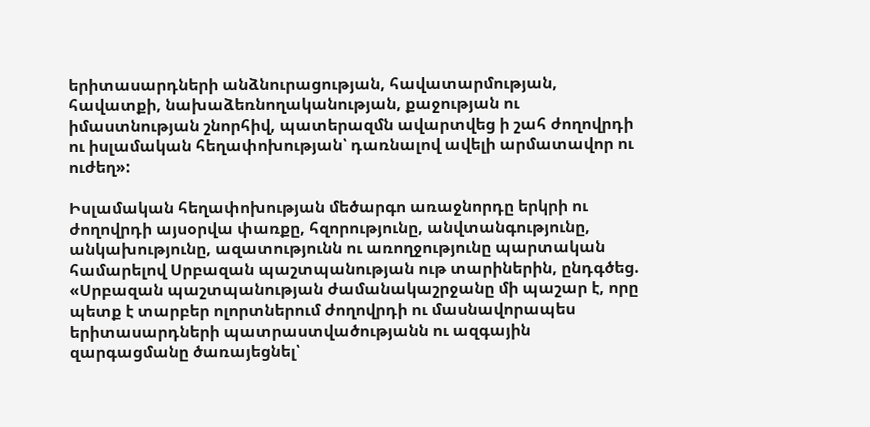երիտասարդների անձնուրացության, հավատարմության, հավատքի, նախաձեռնողականության, քաջության ու իմաստնության շնորհիվ, պատերազմն ավարտվեց ի շահ ժողովրդի ու իսլամական հեղափոխության՝ դառնալով ավելի արմատավոր ու ուժեղ»:

Իսլամական հեղափոխության մեծարգո առաջնորդը երկրի ու ժողովրդի այսօրվա փառքը, հզորությունը, անվտանգությունը, անկախությունը, ազատությունն ու առողջությունը պարտական համարելով Սրբազան պաշտպանության ութ տարիներին, ընդգծեց. «Սրբազան պաշտպանության ժամանակաշրջանը մի պաշար է, որը պետք է տարբեր ոլորտներում ժողովրդի ու մասնավորապես երիտասարդների պատրաստվածությանն ու ազգային զարգացմանը ծառայեցնել՝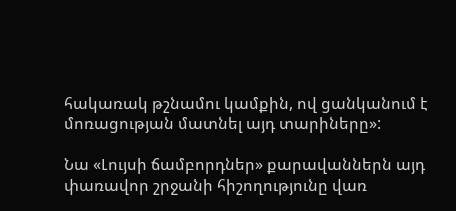հակառակ թշնամու կամքին, ով ցանկանում է մոռացության մատնել այդ տարիները»:

Նա «Լույսի ճամբորդներ» քարավաններն այդ փառավոր շրջանի հիշողությունը վառ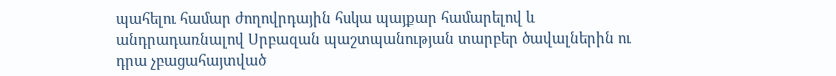պահելու համար ժողովրդային հսկա պայքար համարելով և անդրադառնալով Սրբազան պաշտպանության տարբեր ծավալներին ու դրա չբացահայտված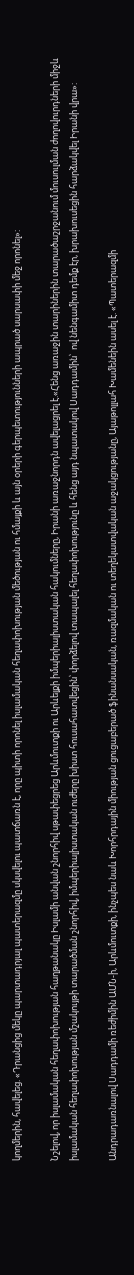կողմերին, հավելեց. «Դրանցից մեկը պարտադրյալ պատերազմը սկսվելու պատճառն է, որը պիտի որոնել իսլամական հեղափոխության մեծության ու հմայքի և այն օրերի գերպետությունների ապրած սարսափի մեջ որոնել»:

Նշելով, որ իսլամական հեղափոխության հաղթանակը Իսլամի անվան շնորհիվ սթափեցրեց Արևմուտքի ու Արևելքի իմպերիալիստական հակումները, Իրանի առաջնորդն ավելացրել է.«Հենց առաջին տարիներին տարածաշրջանում մուսուլման ժողովուրդների միջև իսլամական հեղափոխության մշակույթի տարածման շնորհիվ, իմպերիալիստական ուժերը խիստ հուսահատվեցին՝ փորձելով տապալել հեղափոխությունը և հենց այդ նպատակով Սադդամին՝  ով նենգամիտ դեմք էր, խրախուսեցին հարձակվել Իրանի վրա»:

Անդրադառնալով Սադդամի ռեժիմին ԱՄՆ-ի, Արևմուտքի, ինչպես նաև Խորհրդային միության ցուցաբերած ֆինանսական, ռազմական ու տեղեկատվական աջակցությանը, Այաթոլլահ Խամենեին ասել է. «Պատերազմի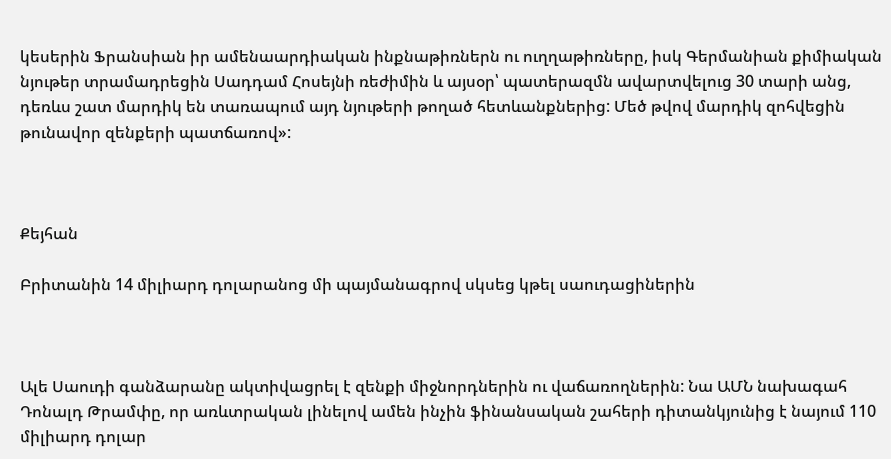կեսերին Ֆրանսիան իր ամենաարդիական ինքնաթիռներն ու ուղղաթիռները, իսկ Գերմանիան քիմիական նյութեր տրամադրեցին Սադդամ Հոսեյնի ռեժիմին և այսօր՝ պատերազմն ավարտվելուց 30 տարի անց, դեռևս շատ մարդիկ են տառապում այդ նյութերի թողած հետևանքներից: Մեծ թվով մարդիկ զոհվեցին թունավոր զենքերի պատճառով»:



Քեյհան

Բրիտանին 14 միլիարդ դոլարանոց մի պայմանագրով սկսեց կթել սաուդացիներին



Ալե Սաուդի գանձարանը ակտիվացրել է զենքի միջնորդներին ու վաճառողներին: Նա ԱՄՆ նախագահ Դոնալդ Թրամփը, որ առևտրական լինելով ամեն ինչին ֆինանսական շահերի դիտանկյունից է նայում 110 միլիարդ դոլար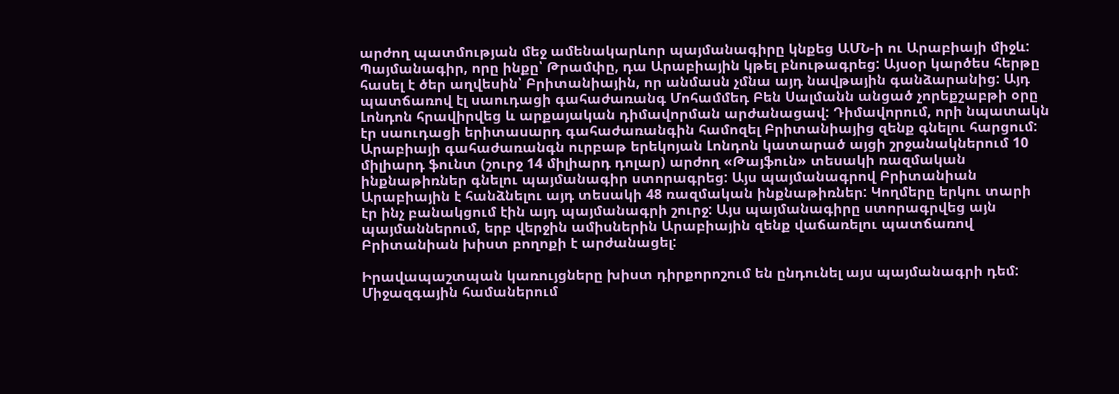արժող պատմության մեջ ամենակարևոր պայմանագիրը կնքեց ԱՄՆ-ի ու Արաբիայի միջև: Պայմանագիր, որը ինքը՝ Թրամփը, դա Արաբիային կթել բնութագրեց: Այսօր կարծես հերթը հասել է ծեր աղվեսին՝ Բրիտանիային, որ անմասն չմնա այդ նավթային գանձարանից: Այդ պատճառով էլ սաուդացի գահաժառանգ Մոհամմեդ Բեն Սալմանն անցած չորեքշաբթի օրը Լոնդոն հրավիրվեց և արքայական դիմավորման արժանացավ: Դիմավորում, որի նպատակն էր սաուդացի երիտասարդ գահաժառանգին համոզել Բրիտանիայից զենք գնելու հարցում: Արաբիայի գահաժառանգն ուրբաթ երեկոյան Լոնդոն կատարած այցի շրջանակներում 10 միլիարդ ֆունտ (շուրջ 14 միլիարդ դոլար) արժող «Թայֆուն» տեսակի ռազմական ինքնաթիռներ գնելու պայմանագիր ստորագրեց: Այս պայմանագրով Բրիտանիան Արաբիային է հանձնելու այդ տեսակի 48 ռազմական ինքնաթիռներ: Կողմերը երկու տարի էր ինչ բանակցում էին այդ պայմանագրի շուրջ: Այս պայմանագիրը ստորագրվեց այն պայմաններում, երբ վերջին ամիսներին Արաբիային զենք վաճառելու պատճառով Բրիտանիան խիստ բողոքի է արժանացել:

Իրավապաշտպան կառույցները խիստ դիրքորոշում են ընդունել այս պայմանագրի դեմ: Միջազգային համաներում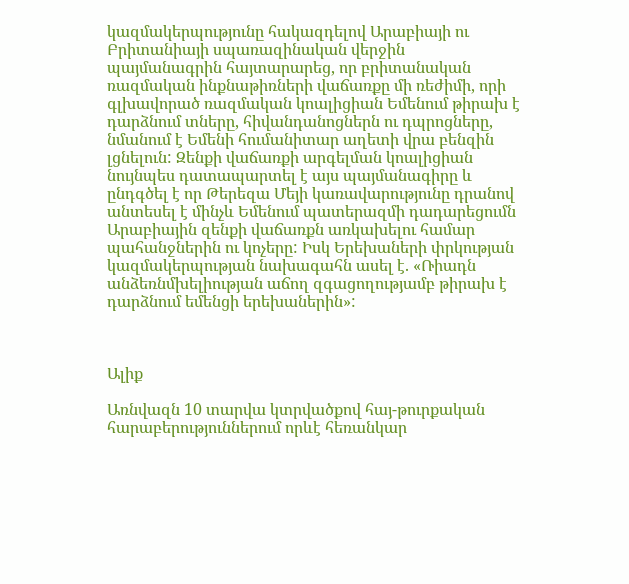կազմակերպությունը հակազդելով Արաբիայի ու Բրիտանիայի սպառազինական վերջին պայմանագրին հայտարարեց, որ բրիտանական ռազմական ինքնաթիռների վաճառքը մի ռեժիմի, որի գլխավորած ռազմական կոալիցիան Եմենում թիրախ է դարձնում տները, հիվանդանոցներն ու դպրոցները, նմանում է Եմենի հումանիտար աղետի վրա բենզին լցնելուն: Զենքի վաճառքի արգելման կոալիցիան նույնպես դատապարտել է այս պայմանագիրը և ընդգծել է որ Թերեզա Մեյի կառավարությունը դրանով անտեսել է մինչև Եմենում պատերազմի դադարեցումն Արաբիային զենքի վաճառքն առկախելու համար պահանջներին ու կոչերը: Իսկ Երեխաների փրկության կազմակերպության նախագահն ասել է. «Ռիադն անձեռնմխելիության աճող զգացողությամբ թիրախ է դարձնում եմենցի երեխաներին»:



Ալիք

Առնվազն 10 տարվա կտրվածքով հայ-թուրքական հարաբերություններում որևէ հեռանկար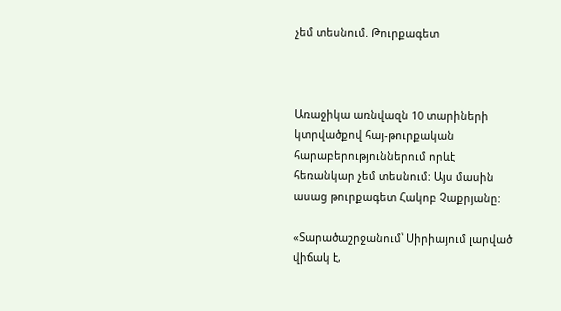չեմ տեսնում. Թուրքագետ



Առաջիկա առնվազն 10 տարիների կտրվածքով հայ-թուրքական հարաբերություններում որևէ հեռանկար չեմ տեսնում: Այս մասին ասաց թուրքագետ Հակոբ Չաքրյանը:

«Տարածաշրջանում՝ Սիրիայում լարված վիճակ է,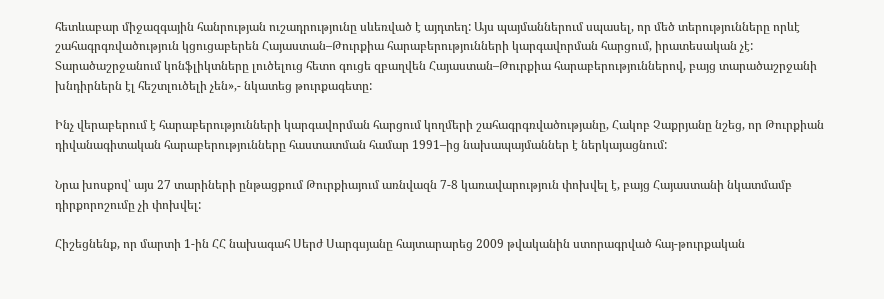հետևաբար միջազգային հանրության ուշադրությունը սևեռված է այդտեղ: Այս պայմաններում սպասել, որ մեծ տերությունները որևէ շահագրգռվածություն կցուցաբերեն Հայաստան–Թուրքիա հարաբերությունների կարգավորման հարցում, իրատեսական չէ: Տարածաշրջանում կոնֆլիկտները լուծելուց հետո գուցե զբաղվեն Հայաստան–Թուրքիա հարաբերություններով, բայց տարածաշրջանի խնդիրներն էլ հեշտլուծելի չեն»,- նկատեց թուրքագետը:

Ինչ վերաբերում է հարաբերությունների կարգավորման հարցում կողմերի շահագրգռվածությանը, Հակոբ Չաքրյանը նշեց, որ Թուրքիան դիվանագիտական հարաբերությունները հաստատման համար 1991–ից նախապայմաններ է ներկայացնում:

Նրա խոսքով՝ այս 27 տարիների ընթացքում Թուրքիայում առնվազն 7-8 կառավարություն փոխվել է, բայց Հայաստանի նկատմամբ դիրքորոշումը չի փոխվել:

Հիշեցնենք, որ մարտի 1-ին ՀՀ նախագահ Սերժ Սարգսյանը հայտարարեց 2009 թվականին ստորագրված հայ-թուրքական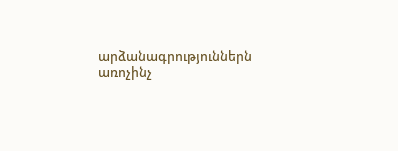արձանագրություններն առոչինչ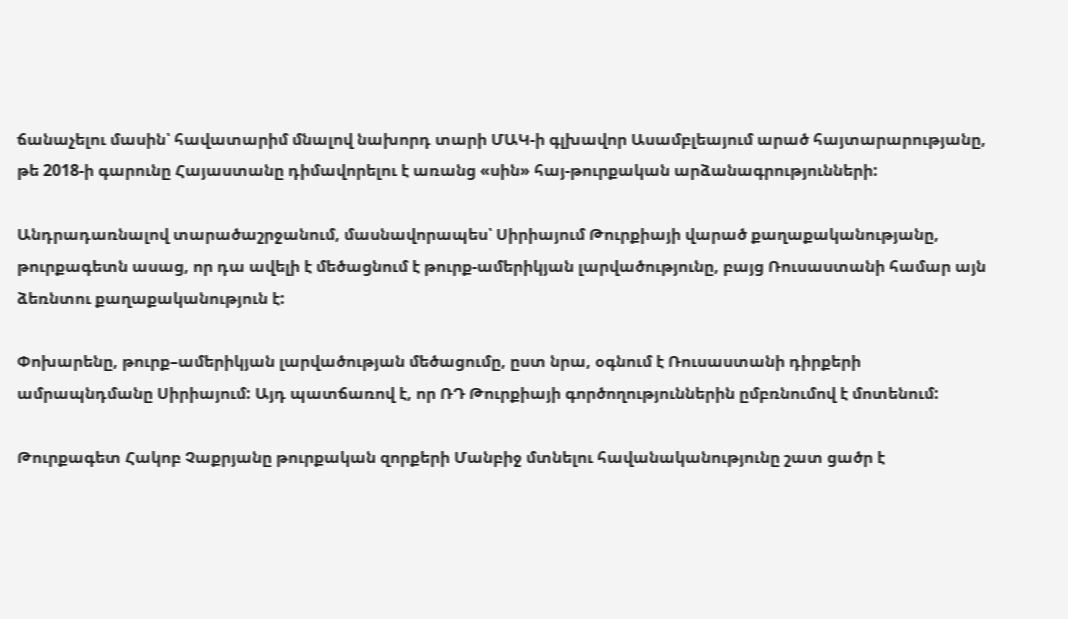ճանաչելու մասին՝ հավատարիմ մնալով նախորդ տարի ՄԱԿ-ի գլխավոր Ասամբլեայում արած հայտարարությանը, թե 2018-ի գարունը Հայաստանը դիմավորելու է առանց «սին» հայ-թուրքական արձանագրությունների:

Անդրադառնալով տարածաշրջանում, մասնավորապես՝ Սիրիայում Թուրքիայի վարած քաղաքականությանը, թուրքագետն ասաց, որ դա ավելի է մեծացնում է թուրք-ամերիկյան լարվածությունը, բայց Ռուսաստանի համար այն ձեռնտու քաղաքականություն է:

Փոխարենը, թուրք–ամերիկյան լարվածության մեծացումը, ըստ նրա, օգնում է Ռուսաստանի դիրքերի ամրապնդմանը Սիրիայում: Այդ պատճառով է, որ ՌԴ Թուրքիայի գործողություններին ըմբռնումով է մոտենում:

Թուրքագետ Հակոբ Չաքրյանը թուրքական զորքերի Մանբիջ մտնելու հավանականությունը շատ ցածր է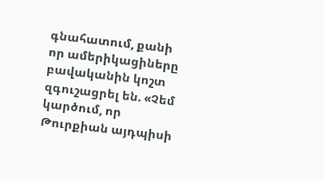գնահատում, քանի որ ամերիկացիները բավականին կոշտ զգուշացրել են. «Չեմ կարծում, որ Թուրքիան այդպիսի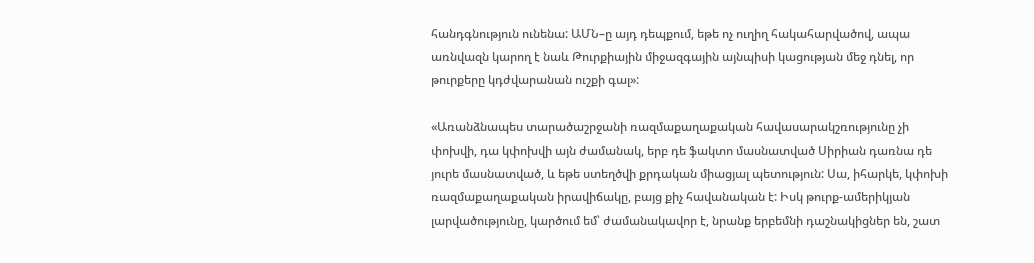հանդգնություն ունենա: ԱՄՆ–ը այդ դեպքում, եթե ոչ ուղիղ հակահարվածով, ապա առնվազն կարող է նաև Թուրքիային միջազգային այնպիսի կացության մեջ դնել, որ թուրքերը կդժվարանան ուշքի գալ»:

«Առանձնապես տարածաշրջանի ռազմաքաղաքական հավասարակշռությունը չի փոխվի, դա կփոխվի այն ժամանակ, երբ դե ֆակտո մասնատված Սիրիան դառնա դե յուրե մասնատված, և եթե ստեղծվի քրդական միացյալ պետություն: Սա, իհարկե, կփոխի ռազմաքաղաքական իրավիճակը, բայց քիչ հավանական է: Իսկ թուրք-ամերիկյան լարվածությունը, կարծում եմ՝ ժամանակավոր է, նրանք երբեմնի դաշնակիցներ են, շատ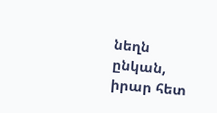նեղն ընկան, իրար հետ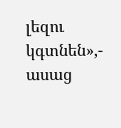լեզու կգտնեն»,- ասաց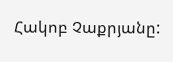Հակոբ Չաքրյանը: